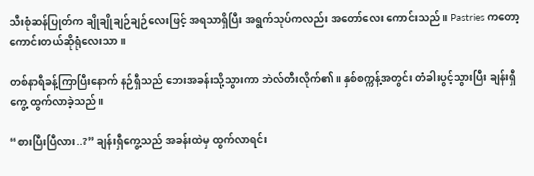သီးစုံဆန်ပြုတ်က ချိုချိုချဉ်ချဉ်လေးဖြင့် အရသာရှိပြီး အရွက်သုပ်ကလည်း အတော်လေး ကောင်းသည်။ Pastries ကတော့ ကောင်းတယ်ဆိုရုံလေးသာ။

တစ်နာရီခန့်ကြာပြီးနောက် နဉ်ရှီသည် ဘေးအခန်းသို့သွားကာ ဘဲလ်တီးလိုက်၏။ နှစ်စက္ကန့်အတွင်း တံခါးပွင့်သွားပြီး ချန်းရှီကွေ့ ထွက်လာခဲ့သည်။

“စားပြီးပြီလား..?” ချန်းရှီကွေ့သည် အခန်းထဲမှ ထွက်လာရင်း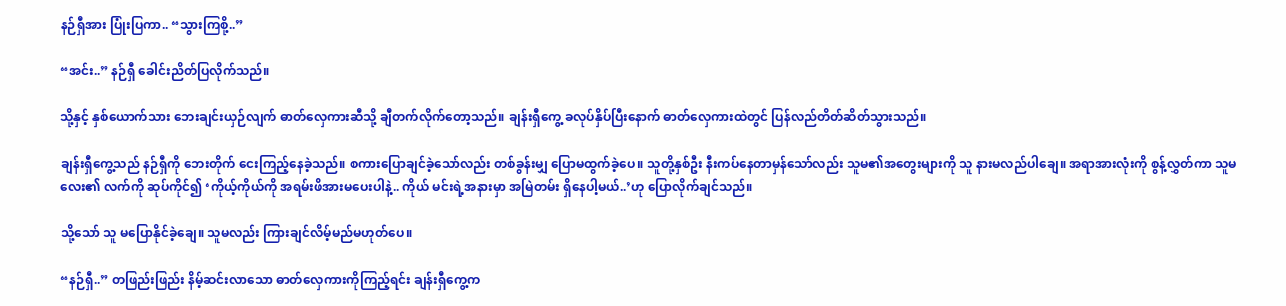နဉ်ရှီအား ပြုံးပြကာ.. “သွားကြစို့..”

“အင်း..” နဉ်ရှီ ခေါင်းညိတ်ပြလိုက်သည်။

သို့နှင့် နှစ်ယောက်သား ဘေးချင်းယှဉ်လျက် ဓာတ်လှေကားဆီသို့ ချီတက်လိုက်တော့သည်။ ချန်းရှီကွေ့ ခလုပ်နှိပ်ပြီးနောက် ဓာတ်လှေကားထဲတွင် ပြန်လည်တိတ်ဆိတ်သွားသည်။

ချန်းရှီကွေ့သည် နဉ်ရှီကို ဘေးတိုက် ငေးကြည့်နေခဲ့သည်။ စကားပြောချင်ခဲ့သော်လည်း တစ်ခွန်းမျှ ပြောမထွက်ခဲ့ပေ။ သူတို့နှစ်ဦး နီးကပ်နေတာမှန်သော်လည်း သူမ၏အတွေးများကို သူ နားမလည်ပါချေ။ အရာအားလုံးကို စွန့်လွှတ်ကာ သူမလေး၏ လက်ကို ဆုပ်ကိုင်၍ ‘ကိုယ့်ကိုယ်ကို အရမ်းဖိအားမပေးပါနဲ့.. ကိုယ် မင်းရဲ့အနားမှာ အမြဲတမ်း ရှိနေပါ့မယ်..’ဟု ပြောလိုက်ချင်သည်။

သို့သော် သူ မပြောနိုင်ခဲ့ချေ။ သူမလည်း ကြားချင်လိမ့်မည်မဟုတ်ပေ။

“နဉ်ရှီ..” တဖြည်းဖြည်း နိမ့်ဆင်းလာသော ဓာတ်လှေကားကိုကြည့်ရင်း ချန်းရှီကွေ့က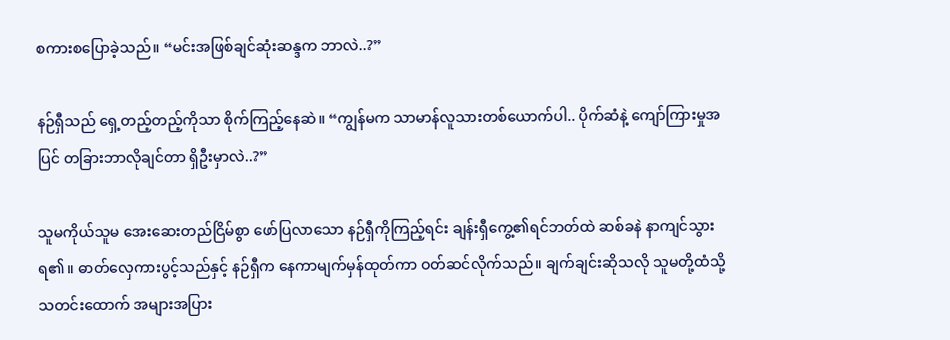စကားစပြောခဲ့သည်။ “မင်းအဖြစ်ချင်ဆုံးဆန္ဒက ဘာလဲ..?”

နဉ်ရှီသည် ရှေ့တည့်တည့်ကိုသာ စိုက်ကြည့်နေဆဲ။ “ကျွန်မက သာမာန်လူသားတစ်ယောက်ပါ.. ပိုက်ဆံနဲ့ ကျော်ကြားမှုအပြင် တခြားဘာလိုချင်တာ ရှိဦးမှာလဲ..?”

သူမကိုယ်သူမ အေးဆေးတည်ငြိမ်စွာ ဖော်ပြလာသော နဉ်ရှီကိုကြည့်ရင်း ချန်းရှီကွေ့၏ရင်ဘတ်ထဲ ဆစ်ခနဲ နာကျင်သွားရ၏။ ဓာတ်လှေကားပွင့်သည်နှင့် နဉ်ရှီက နေကာမျက်မှန်ထုတ်ကာ ဝတ်ဆင်လိုက်သည်။ ချက်ချင်းဆိုသလို သူမတို့ထံသို့ သတင်းထောက် အများအပြား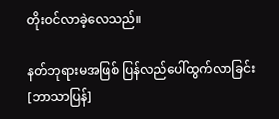တိုးဝင်လာခဲ့လေသည်။

နတ်ဘုရားမအဖြစ် ပြန်လည်ပေါ်ထွက်လာခြင်း[ဘာသာပြန်]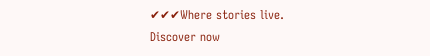✔✔✔Where stories live. Discover now